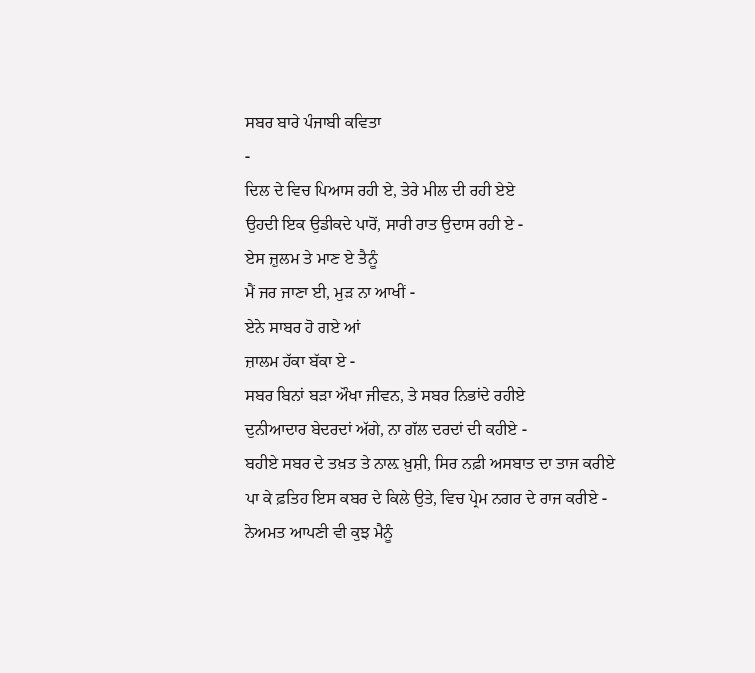ਸਬਰ ਬਾਰੇ ਪੰਜਾਬੀ ਕਵਿਤਾ
-
ਦਿਲ ਦੇ ਵਿਚ ਪਿਆਸ ਰਹੀ ਏ, ਤੇਰੇ ਮੀਲ ਦੀ ਰਹੀ ਏਏ
ਉਹਦੀ ਇਕ ਉਡੀਕਦੇ ਪਾਰੋਂ, ਸਾਰੀ ਰਾਤ ਉਦਾਸ ਰਹੀ ਏ -
ਏਸ ਜ਼ੁਲਮ ਤੇ ਮਾਣ ਏ ਤੈਨੂੰ
ਮੈਂ ਜਰ ਜਾਣਾ ਈ, ਮੁੜ ਨਾ ਆਖੀਂ -
ਏਨੇ ਸਾਬਰ ਹੋ ਗਏ ਆਂ
ਜ਼ਾਲਮ ਹੱਕਾ ਬੱਕਾ ਏ -
ਸਬਰ ਬਿਨਾਂ ਬੜਾ ਔਖਾ ਜੀਵਨ, ਤੇ ਸਬਰ ਨਿਭਾਂਦੇ ਰਹੀਏ
ਦੁਨੀਆਦਾਰ ਬੇਦਰਦਾਂ ਅੱਗੇ, ਨਾ ਗੱਲ ਦਰਦਾਂ ਦੀ ਕਹੀਏ -
ਬਹੀਏ ਸਬਰ ਦੇ ਤਖ਼ਤ ਤੇ ਨਾਲ਼ ਖ਼ੁਸ਼ੀ, ਸਿਰ ਨਫ਼ੀ ਅਸਬਾਤ ਦਾ ਤਾਜ ਕਰੀਏ
ਪਾ ਕੇ ਫ਼ਤਿਹ ਇਸ ਕਬਰ ਦੇ ਕਿਲੇ ਉਤੇ, ਵਿਚ ਪ੍ਰੇਮ ਨਗਰ ਦੇ ਰਾਜ ਕਰੀਏ -
ਨੇਅਮਤ ਆਪਣੀ ਵੀ ਕੁਝ ਮੈਨੂੰ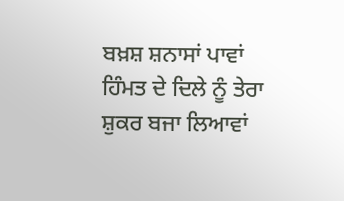ਬਖ਼ਸ਼ ਸ਼ਨਾਸਾਂ ਪਾਵਾਂ
ਹਿੰਮਤ ਦੇ ਦਿਲੇ ਨੂੰ ਤੇਰਾ ਸ਼ੁਕਰ ਬਜਾ ਲਿਆਵਾਂ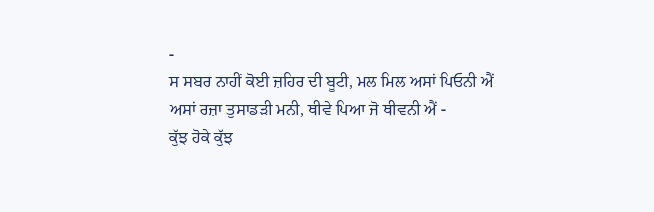-
ਸ ਸਬਰ ਨਾਹੀਂ ਕੋਈ ਜ਼ਹਿਰ ਦੀ ਬੂਟੀ, ਮਲ ਮਿਲ ਅਸਾਂ ਪਿਓਨੀ ਐਂ
ਅਸਾਂ ਰਜ਼ਾ ਤੁਸਾਡੜੀ ਮਨੀ, ਥੀਵੇ ਪਿਆ ਜੋ ਥੀਵਨੀ ਐਂ -
ਕੁੱਝ ਹੋਕੇ ਕੁੱਝ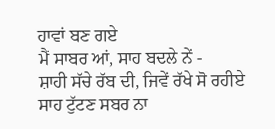ਹਾਵਾਂ ਬਣ ਗਏ
ਮੈਂ ਸਾਬਰ ਆਂ, ਸਾਹ ਬਦਲੇ ਨੇਂ -
ਸ਼ਾਹੀ ਸੱਚੇ ਰੱਬ ਦੀ, ਜਿਵੇਂ ਰੱਖੇ ਸੋ ਰਹੀਏ
ਸਾਹ ਟੁੱਟਣ ਸਬਰ ਨਾ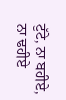ਟੁੱਟੇ, ਨਾ ਬਹੀਏ, ਨਾ ਢਹੀਏ